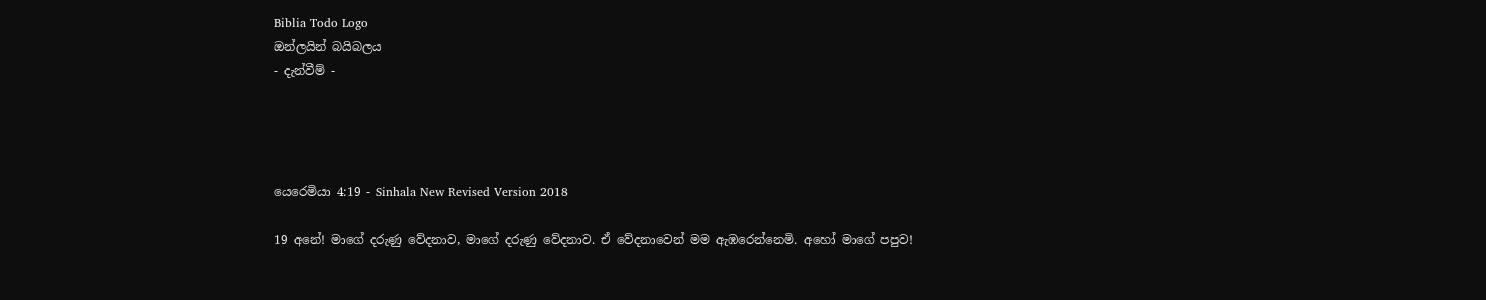Biblia Todo Logo
ඔන්ලයින් බයිබලය
- දැන්වීම් -




යෙරෙමියා 4:19 - Sinhala New Revised Version 2018

19 අනේ! මාගේ දරුණු වේදනාව, මාගේ දරුණු වේදනාව. ඒ වේදනාවෙන් මම ඇඹරෙන්නෙමි. අහෝ මාගේ පපුව!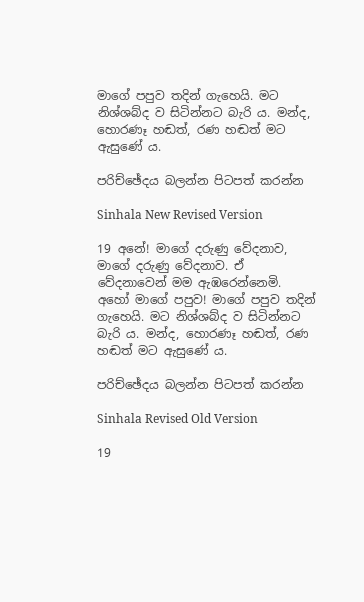මාගේ පපුව තදින් ගැහෙයි. මට නිශ්ශබ්ද ව සිටින්නට බැරි ය. මන්ද, හොරණෑ හඬත්, රණ හඬත් මට ඇසුණේ ය.

පරිච්ඡේදය බලන්න පිටපත් කරන්න

Sinhala New Revised Version

19 අනේ! මාගේ දරුණු වේදනාව, මාගේ දරුණු වේදනාව. ඒ වේදනාවෙන් මම ඇඹරෙන්නෙමි. අහෝ මාගේ පපුව! මාගේ පපුව තදින් ගැහෙයි. මට නිශ්ශබ්ද ව සිටින්නට බැරි ය. මන්ද, හොරණෑ හඬත්, රණ හඬත් මට ඇසුණේ ය.

පරිච්ඡේදය බලන්න පිටපත් කරන්න

Sinhala Revised Old Version

19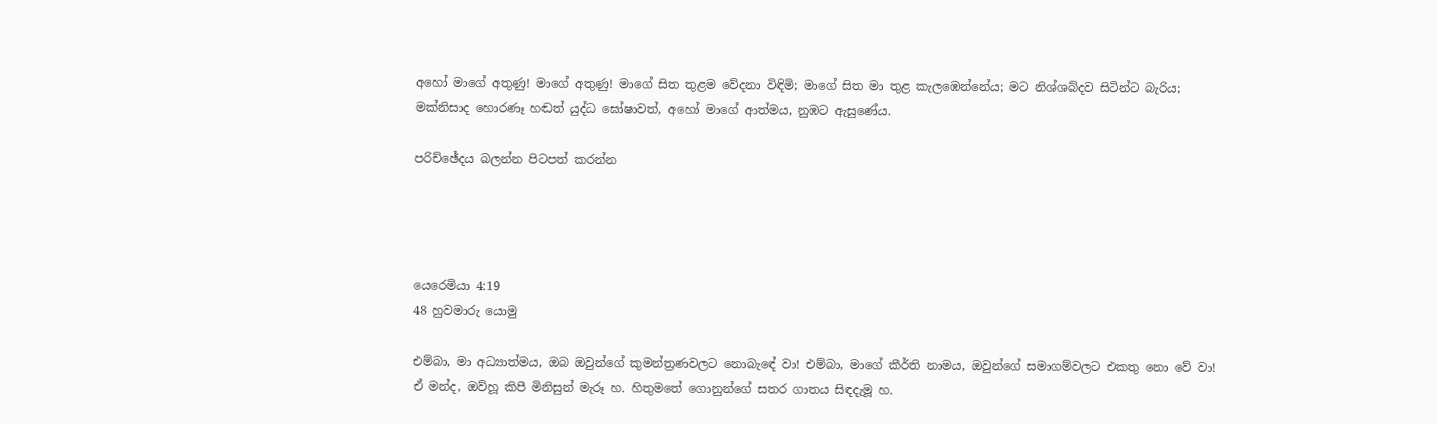අහෝ මාගේ අතුණු! මාගේ අතුණු! මාගේ සිත තුළම වේදනා විඳිමි; මාගේ සිත මා තුළ කැලඹෙන්නේය; මට නිශ්ශබ්දව සිටින්ට බැරිය; මක්නිසාද හොරණෑ හඬත් යුද්ධ ඝෝෂාවත්, අහෝ මාගේ ආත්මය, නුඹට ඇසුණේය.

පරිච්ඡේදය බලන්න පිටපත් කරන්න




යෙරෙමියා 4:19
48 හුවමාරු යොමු

එම්බා, මා අධ්‍යාත්මය, ඔබ ඔවුන්ගේ කුමන්ත්‍රණවලට නොබැඳේ වා! එම්බා, මාගේ කීර්ති නාමය, ඔවුන්ගේ සමාගම්වලට එකතු නො වේ වා! ඒ මන්ද, ඔව්හූ කිපී මිනිසුන් මැරූ හ. හිතුමතේ ගොනුන්ගේ සතර ගාතය සිඳදැමූ හ.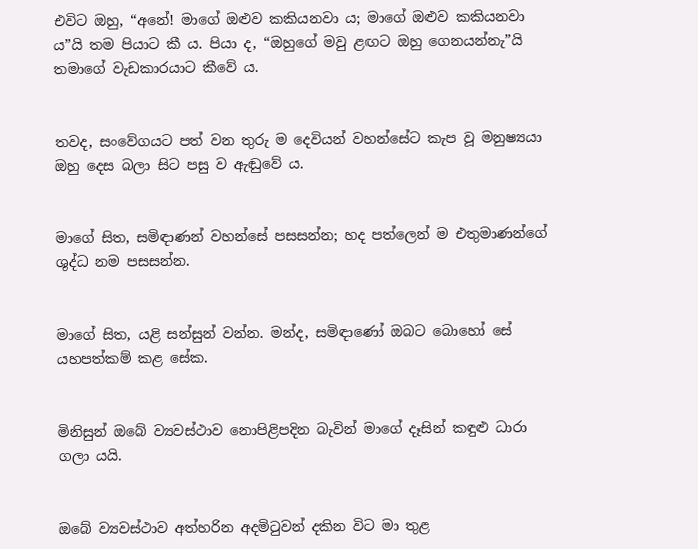එවිට ඔහු, “අනේ! මාගේ ඔළුව කකියනවා ය; මාගේ ඔළුව කකියනවා ය”යි තම පියාට කී ය. පියා ද, “ඔහුගේ මවු ළඟට ඔහු ගෙනයන්නැ”යි තමාගේ වැඩකාරයාට කීවේ ය.


තවද, සංවේගයට පත් වන තුරු ම දෙවියන් වහන්සේට කැප වූ මනුෂ්‍යයා ඔහු දෙස බලා සිට පසු ව ඇඬුවේ ය.


මාගේ සිත, සමිඳාණන් වහන්සේ පසසන්න; හද පත්ලෙන් ම එතුමාණන්ගේ ශුද්ධ නම පසසන්න.


මාගේ සිත, යළි සන්සුන් වන්න. මන්ද, සමිඳාණෝ ඔබට බොහෝ සේ යහපත්කම් කළ සේක.


මිනිසුන් ඔබේ ව්‍යවස්ථාව නොපිළිපදින බැවින් මාගේ දෑසින් කඳුළු ධාරා ගලා යයි.


ඔබේ ව්‍යවස්ථාව අත්හරින අදමිටුවන් දකින විට මා තුළ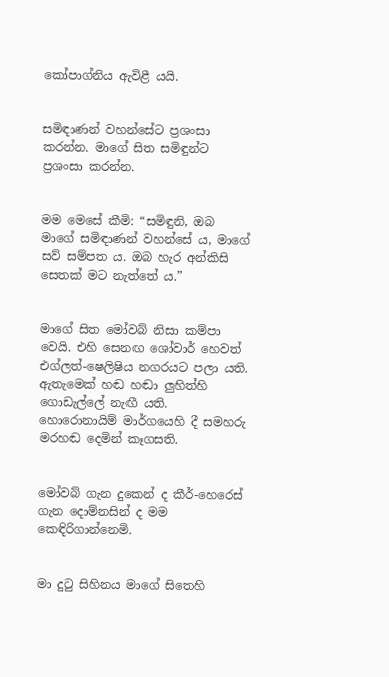කෝපාග්නිය ඇවිළී යයි.


සමිඳාණන් වහන්සේට ප්‍රශංසා කරන්න. මාගේ සිත සමිඳුන්ට ප්‍රශංසා කරන්න.


මම මෙසේ කීමි: “සමිඳුනි, ඔබ මාගේ සමිඳාණන් වහන්සේ ය, මාගේ සව් සම්පත ය. ඔබ හැර අන්කිසි සෙතක් මට නැත්තේ ය.”


මාගේ සිත මෝවබ් නිසා කම්පා වෙයි. එහි සෙනඟ ශෝවාර් හෙවත් එග්ලත්-ෂෙලිෂිය නගරයට පලා යති. ඇතැමෙක් හඬ හඬා ලුහිත්හි ගොඩැල්ලේ නැඟී යති. හොරොනායිම් මාර්ගයෙහි දී සමහරු මරහඬ දෙමින් කෑගසති.


මෝවබ් ගැන දුකෙන් ද කීර්-හෙරෙස් ගැන දොම්නසින් ද මම කෙඳිරිගාන්නෙමි.


මා දුටු සිහිනය මාගේ සිතෙහි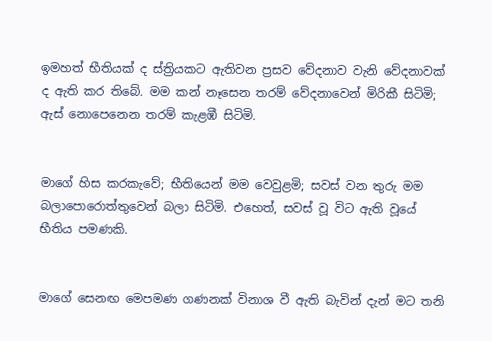ඉමහත් භීතියක් ද ස්ත්‍රියකට ඇතිවන ප්‍රසව වේදනාව වැනි වේදනාවක් ද ඇති කර තිබේ. මම කන් නෑසෙන තරම් වේදනාවෙන් මිරිකී සිටිමි; ඇස් නොපෙනෙන තරම් කැළඹී සිටිමි.


මාගේ හිස කරකැවේ; භීතියෙන් මම වෙවුළමි; සවස් වන තුරු මම බලාපොරොත්තුවෙන් බලා සිටිමි. එහෙත්, සවස් වූ විට ඇති වූයේ භීතිය පමණකි.


මාගේ සෙනඟ මෙපමණ ගණනක් විනාශ වී ඇති බැවින් දැන් මට තනි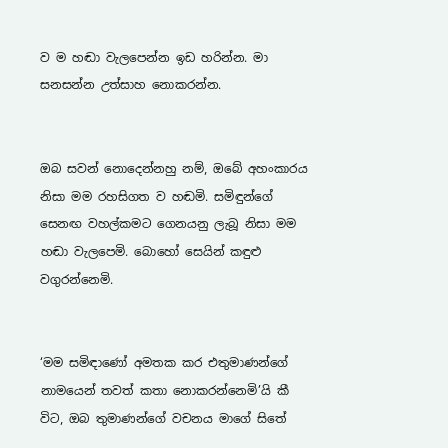ව ම හඬා වැලපෙන්න ඉඩ හරින්න. මා සනසන්න උත්සාහ නොකරන්න.


ඔබ සවන් නොදෙන්නහු නම්, ඔබේ අහංකාරය නිසා මම රහසිගත ව හඬමි. සමිඳුන්ගේ සෙනඟ වහල්කමට ගෙනයනු ලැබූ නිසා මම හඬා වැලපෙමි. බොහෝ සෙයින් කඳුළු වගුරන්නෙමි.


‘මම සමිඳාණෝ අමතක කර එතුමාණන්ගේ නාමයෙන් තවත් කතා නොකරන්නෙමි’යි කී විට, ඔබ තුමාණන්ගේ වචනය මාගේ සිතේ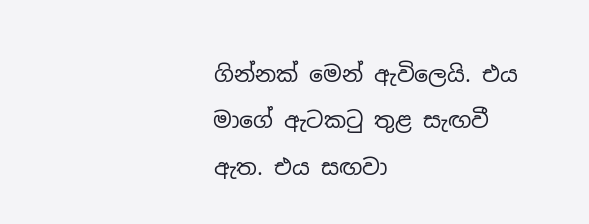ගින්නක් මෙන් ඇවිලෙයි. එය මාගේ ඇටකටු තුළ සැඟවී ඇත. එය සඟවා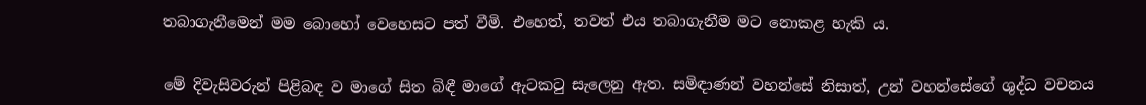තබාගැනීමෙන් මම බොහෝ වෙහෙසට පත් වීමි. එහෙත්, තවත් එය තබාගැනීම මට නොකළ හැකි ය.


මේ දිවැසිවරුන් පිළිබඳ ව මාගේ සිත බිඳී මාගේ ඇටකටු සැලෙනු ඇත. සමිඳාණන් වහන්සේ නිසාත්, උන් වහන්සේගේ ශුද්ධ වචනය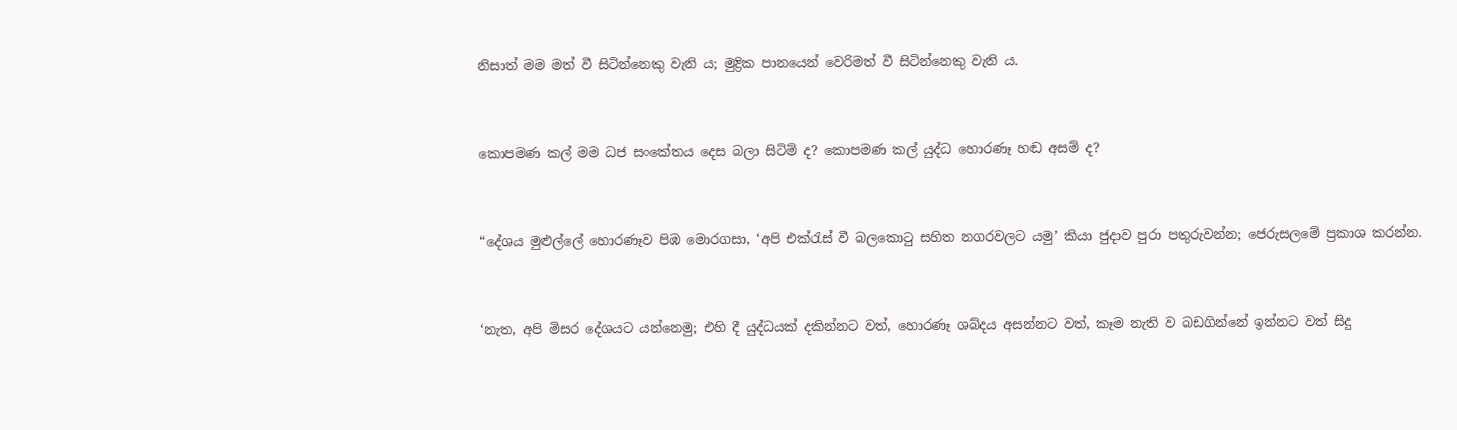නිසාත් මම මත් වී සිටින්නෙකු වැනි ය; මුද්‍රික පානයෙන් වෙරිමත් වී සිටින්නෙකු වැනි ය.


කොපමණ කල් මම ධජ සංකේතය දෙස බලා සිටිම් ද? කොපමණ කල් යුද්ධ හොරණෑ හඬ අසම් ද?


“දේශය මුළුල්ලේ හොරණෑව පිඹ මොරගසා, ‘අපි එක්රැස් වී බලකොටු සහිත නගරවලට යමු’ කියා ජුදාව පුරා පතුරුවන්න; ජෙරුසලමේ ප්‍රකාශ කරන්න.


‘නැත, අපි මිසර දේශයට යන්නෙමු; එහි දී යුද්ධයක් දකින්නට වත්, හොරණෑ ශබ්දය අසන්නට වත්, කෑම නැති ව බඩගින්නේ ඉන්නට වත් සිදු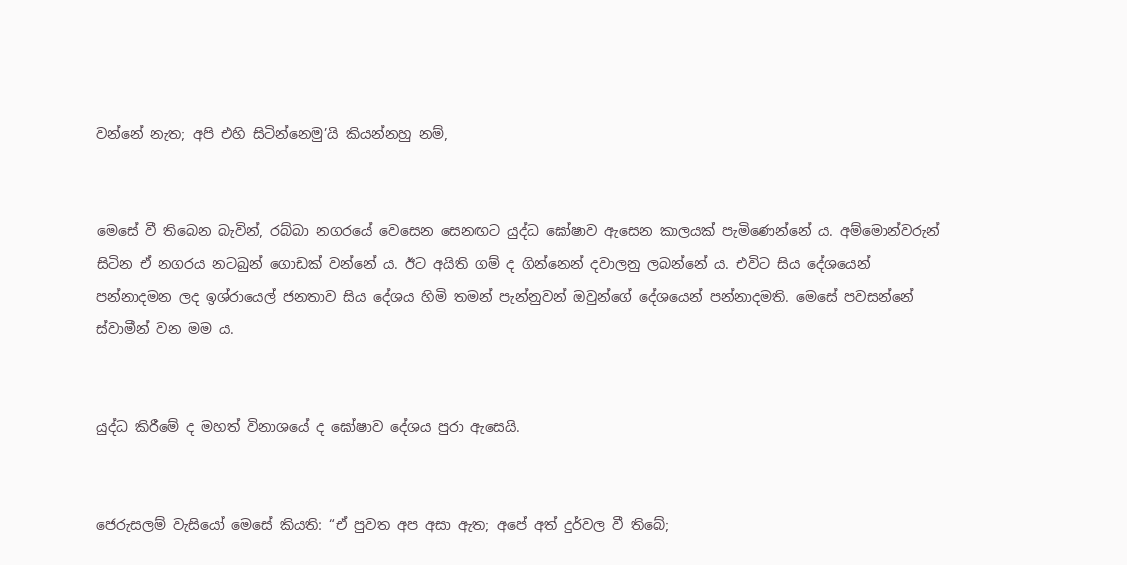වන්නේ නැත; අපි එහි සිටින්නෙමු’යි කියන්නහු නම්,


මෙසේ වී තිබෙන බැවින්, රබ්බා නගරයේ වෙසෙන සෙනඟට යුද්ධ ඝෝෂාව ඇසෙන කාලයක් පැමිණෙන්නේ ය. අම්මොන්වරුන් සිටින ඒ නගරය නටබුන් ගොඩක් වන්නේ ය. ඊට අයිති ගම් ද ගින්නෙන් දවාලනු ලබන්නේ ය. එවිට සිය දේශයෙන් පන්නාදමන ලද ඉශ්රායෙල් ජනතාව සිය දේශය හිමි තමන් පැන්නුවන් ඔවුන්ගේ දේශයෙන් පන්නාදමති. මෙසේ පවසන්නේ ස්වාමීන් වන මම ය.


යුද්ධ කිරීමේ ද මහත් විනාශයේ ද ඝෝෂාව දේශය පුරා ඇසෙයි.


ජෙරුසලම් වැසියෝ මෙසේ කියති: “ඒ පුවත අප අසා ඇත; අපේ අත් දුර්වල වී තිබේ;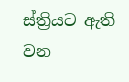ස්ත්‍රියට ඇති වන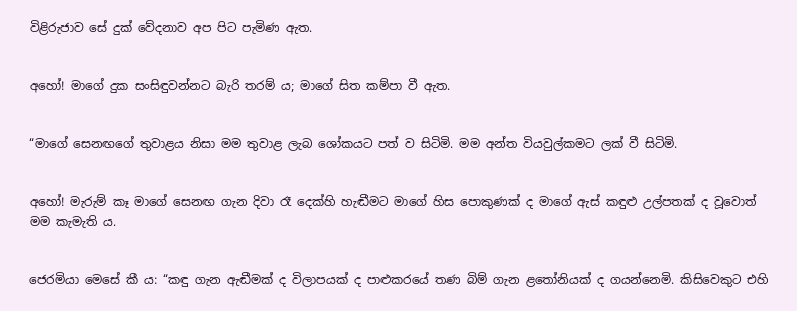විළිරුජාව සේ දුක් වේදනාව අප පිට පැමිණ ඇත.


අහෝ! මාගේ දුක සංසිඳුවන්නට බැරි තරම් ය; මාගේ සිත කම්පා වී ඇත.


“මාගේ සෙනඟගේ තුවාළය නිසා මම තුවාළ ලැබ ශෝකයට පත් ව සිටිමි. මම අන්ත වියවුල්කමට ලක් වී සිටිමි.


අහෝ! මැරුම් කෑ මාගේ සෙනඟ ගැන දිවා රෑ දෙක්හි හැඬීමට මාගේ හිස පොකුණක් ද මාගේ ඇස් කඳුළු උල්පතක් ද වූවොත් මම කැමැති ය.


ජෙරමියා මෙසේ කී ය: “කඳු ගැන ඇඬීමක් ද විලාපයක් ද පාළුකරයේ තණ බිම් ගැන ළතෝනියක් ද ගයන්නෙමි. කිසිවෙකුට එහි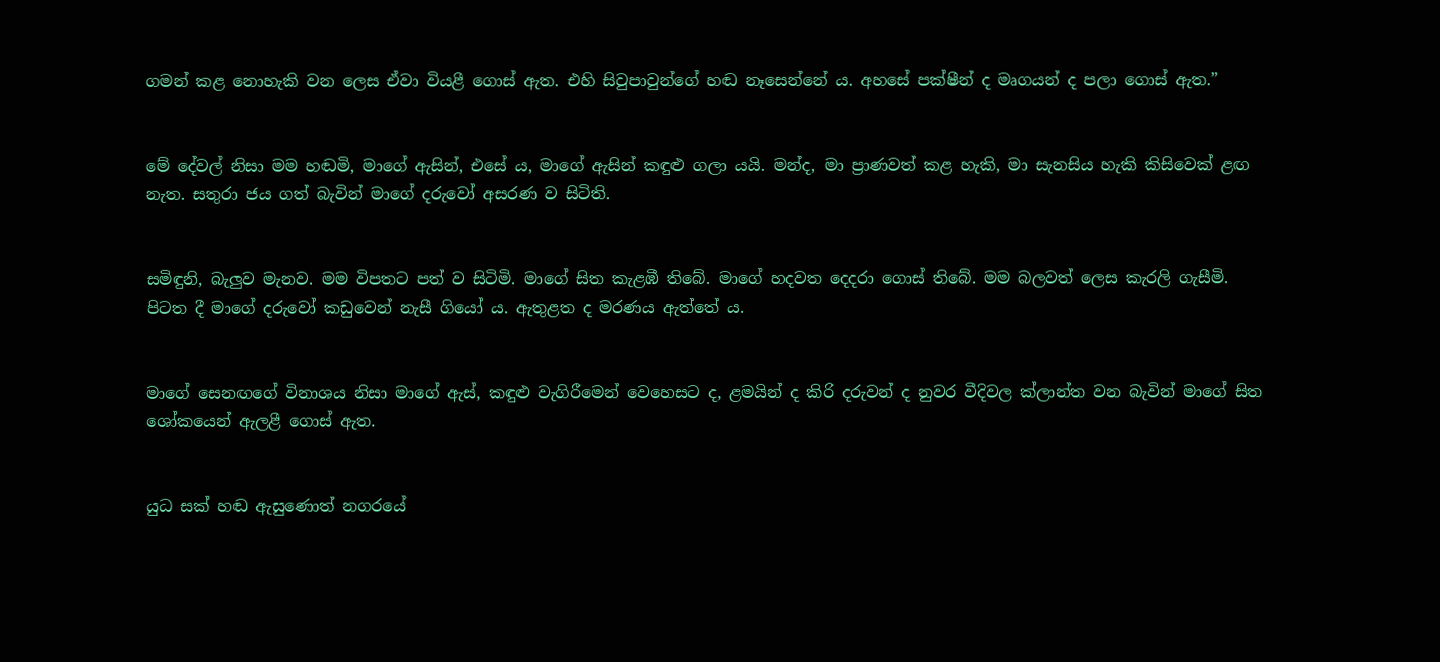ගමන් කළ නොහැකි වන ලෙස ඒවා වියළී ගොස් ඇත. එහි සිවුපාවුන්ගේ හඬ නෑසෙන්නේ ය. අහසේ පක්ෂීන් ද මෘගයන් ද පලා ගොස් ඇත.”


මේ දේවල් නිසා මම හඬමි, මාගේ ඇසින්, එසේ ය, මාගේ ඇසින් කඳුළු ගලා යයි. මන්ද, මා ප්‍රාණවත් කළ හැකි, මා සැනසිය හැකි කිසිවෙක් ළඟ නැත. සතුරා ජය ගත් බැවින් මාගේ දරුවෝ අසරණ ව සිටිති.


සමිඳුනි, බැලුව මැනව. මම විපතට පත් ව සිටිමි. මාගේ සිත කැළඹී තිබේ. මාගේ හදවත දෙදරා ගොස් තිබේ. මම බලවත් ලෙස කැරලි ගැසීමි. පිටත දී මාගේ දරුවෝ කඩුවෙන් නැසී ගියෝ ය. ඇතුළත ද මරණය ඇත්තේ ය.


මාගේ සෙනඟගේ විනාශය නිසා මාගේ ඇස්, කඳුළු වැගිරීමෙන් වෙහෙසට ද, ළමයින් ද කිරි දරුවන් ද නුවර වීදිවල ක්ලාන්ත වන බැවින් මාගේ සිත ශෝකයෙන් ඇලළී ගොස් ඇත.


යුධ සක් හඬ ඇසුණොත් නගරයේ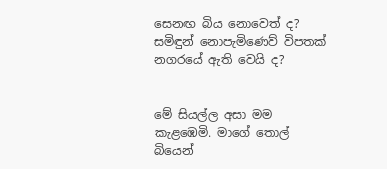සෙනඟ බිය නොවෙත් ද? සමිඳුන් නොපැමිණෙව් විපතක් නගරයේ ඇති වෙයි ද?


මේ සියල්ල අසා මම කැළඹෙමි. මාගේ තොල් බියෙන්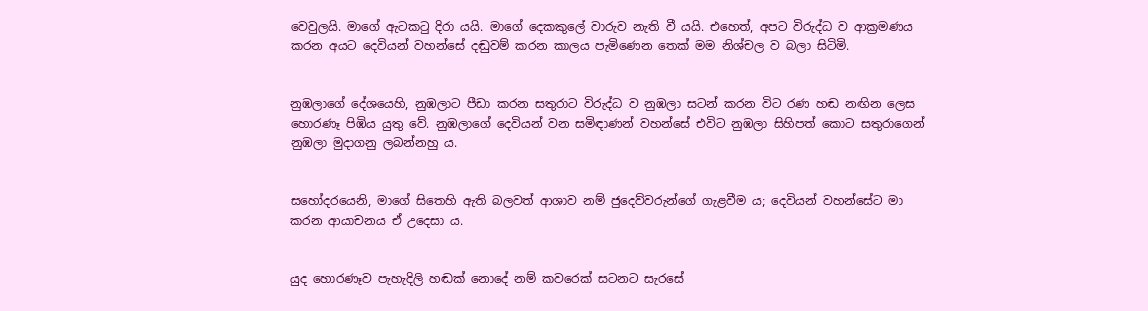වෙවුලයි. මාගේ ඇටකටු දිරා යයි. මාගේ දෙකකුලේ වාරුව නැති වී යයි. එහෙත්, අපට විරුද්ධ ව ආක්‍රමණය කරන අයට දෙවියන් වහන්සේ දඬුවම් කරන කාලය පැමිණෙන තෙක් මම නිශ්චල ව බලා සිටිමි.


නුඹලාගේ දේශයෙහි, නුඹලාට පීඩා කරන සතුරාට විරුද්ධ ව නුඹලා සටන් කරන විට රණ හඬ නඟින ලෙස හොරණෑ පිඹිය යුතු වේ. නුඹලාගේ දෙවියන් වන සමිඳාණන් වහන්සේ එවිට නුඹලා සිහිපත් කොට සතුරාගෙන් නුඹලා මුදාගනු ලබන්නහු ය.


සහෝදරයෙනි, මාගේ සිතෙහි ඇති බලවත් ආශාව නම් ජුදෙව්වරුන්ගේ ගැළවීම ය; දෙවියන් වහන්සේට මා කරන ආයාචනය ඒ උදෙසා ය.


යුද හොරණෑව පැහැදිලි හඬක් නොදේ නම් කවරෙක් සටනට සැරසේ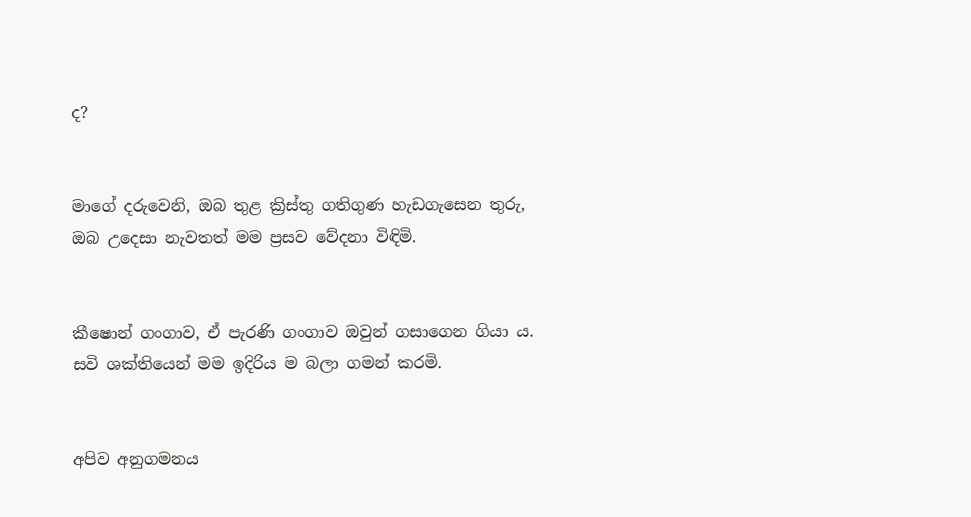ද?


මාගේ දරුවෙනි, ඔබ තුළ ක්‍රිස්තු ගතිගුණ හැඩගැසෙන තුරු, ඔබ උදෙසා නැවතත් මම ප්‍රසව වේදනා විඳිමි.


කීෂොන් ගංගාව, ඒ පැරණි ගංගාව ඔවුන් ගසාගෙන ගියා ය. සවි ශක්තියෙන් මම ඉදිරිය ම බලා ගමන් කරමි.


අපිව අනුගමනය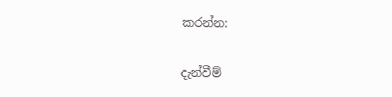කරන්න:

දැන්වීම්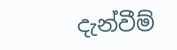දැන්වීම්